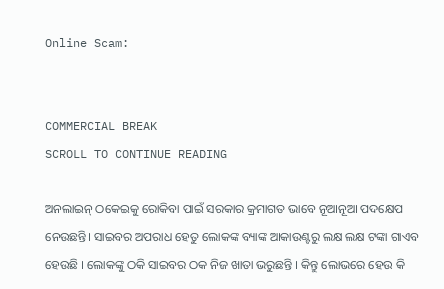Online Scam:


COMMERCIAL BREAK
SCROLL TO CONTINUE READING

ଅନଲାଇନ୍ ଠକେଇକୁ ରୋକିବା ପାଇଁ ସରକାର କ୍ରମାଗତ ଭାବେ ନୂଆନୂଆ ପଦକ୍ଷେପ ନେଉଛନ୍ତି। ସାଇବର ଅପରାଧ ହେତୁ ଲୋକଙ୍କ ବ୍ୟାଙ୍କ ଆକାଉଣ୍ଟରୁ ଲକ୍ଷ ଲକ୍ଷ ଟଙ୍କା ଗାଏବ ହେଉଛି । ଲୋକଙ୍କୁ ଠକି ସାଇବର ଠକ ନିଜ ଖାତା ଭରୁଛନ୍ତି । କିନ୍ତୁ ଲୋଭରେ ହେଉ କି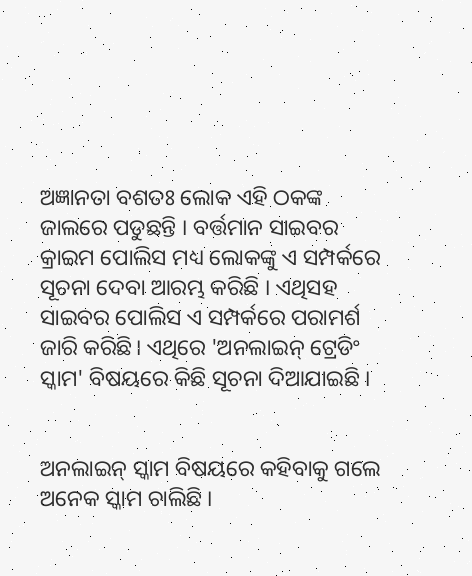ଅଜ୍ଞାନତା ବଶତଃ ଲୋକ ଏହି ଠକଙ୍କ ଜାଲରେ ପଡୁଛନ୍ତି । ବର୍ତ୍ତମାନ ସାଇବର କ୍ରାଇମ ପୋଲିସ ମଧ୍ୟ ଲୋକଙ୍କୁ ଏ ସମ୍ପର୍କରେ ସୂଚନା ଦେବା ଆରମ୍ଭ କରିଛି । ଏଥିସହ ସାଇବର ପୋଲିସ ଏ ସମ୍ପର୍କରେ ପରାମର୍ଶ ଜାରି କରିଛି। ଏଥିରେ 'ଅନଲାଇନ୍ ଟ୍ରେଡିଂ ସ୍କାମ' ବିଷୟରେ କିଛି ସୂଚନା ଦିଆଯାଇଛି ।


ଅନଲାଇନ୍ ସ୍କାମ ବିଷୟରେ କହିବାକୁ ଗଲେ ଅନେକ ସ୍କାମ ଚାଲିଛି ।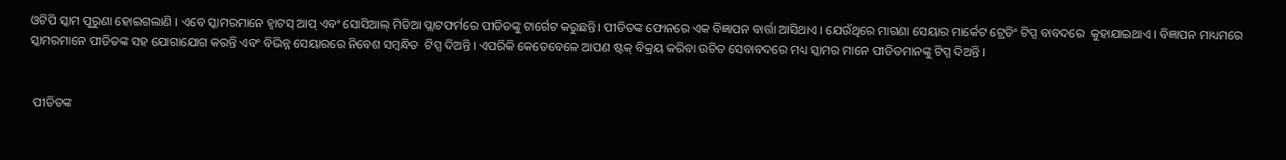ଓଟିପି ସ୍କାମ ପୁରୁଣା ହୋଇଗଲାଣି । ଏବେ ସ୍କାମରମାନେ ହ୍ୱାଟସ୍ ଆପ୍ ଏବଂ ସୋସିଆଲ୍ ମିଡିଆ ପ୍ଲାଟଫର୍ମରେ ପୀଡିତଙ୍କୁ ଟାର୍ଗେଟ କରୁଛନ୍ତି। ପୀଡିତଙ୍କ ଫୋନରେ ଏକ ବିଜ୍ଞାପନ ବାର୍ତ୍ତା ଆସିଥାଏ । ଯେଉଁଥିରେ ମାଗଣା ସେୟାର ମାର୍କେଟ ଟ୍ରେଡିଂ ଟିପ୍ସ ବାବଦରେ  କୁହାଯାଇଥାଏ । ବିଜ୍ଞାପନ ମାଧ୍ୟମରେ ସ୍କାମରମାନେ ପୀଡିତଙ୍କ ସହ ଯୋଗାଯୋଗ କରନ୍ତି ଏବଂ ବିଭିନ୍ନ ସେୟାରରେ ନିବେଶ ସମ୍ବନ୍ଧିତ  ଟିପ୍ସ ଦିଅନ୍ତି । ଏପରିକି କେତେବେଳେ ଆପଣ ଷ୍ଟକ୍ ବିକ୍ରୟ କରିବା ଉଚିତ ସେବାବଦରେ ମଧ୍ୟ ସ୍କାମର ମାନେ ପୀଡିତମାନଙ୍କୁ ଟିପ୍ସ ଦିଅନ୍ତି ।


 ପୀଡିତଙ୍କ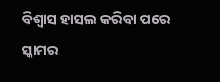ବିଶ୍ୱାସ ହାସଲ କରିବା ପରେ ସ୍କାମର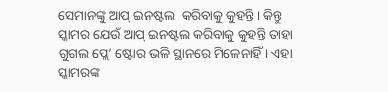ସେମାନଙ୍କୁ ଆପ୍ ଇନଷ୍ଟଲ  କରିବାକୁ କୁହନ୍ତି। କିନ୍ତୁ ସ୍କାମର ଯେଉଁ ଆପ୍ ଇନଷ୍ଟଲ କରିବାକୁ କୁହନ୍ତି ତାହା ଗୁଗଲ ପ୍ଲେ’ ଷ୍ଟୋର ଭଳି ସ୍ଥାନରେ ମିଳେନାହିଁ । ଏହା ସ୍କାମରଙ୍କ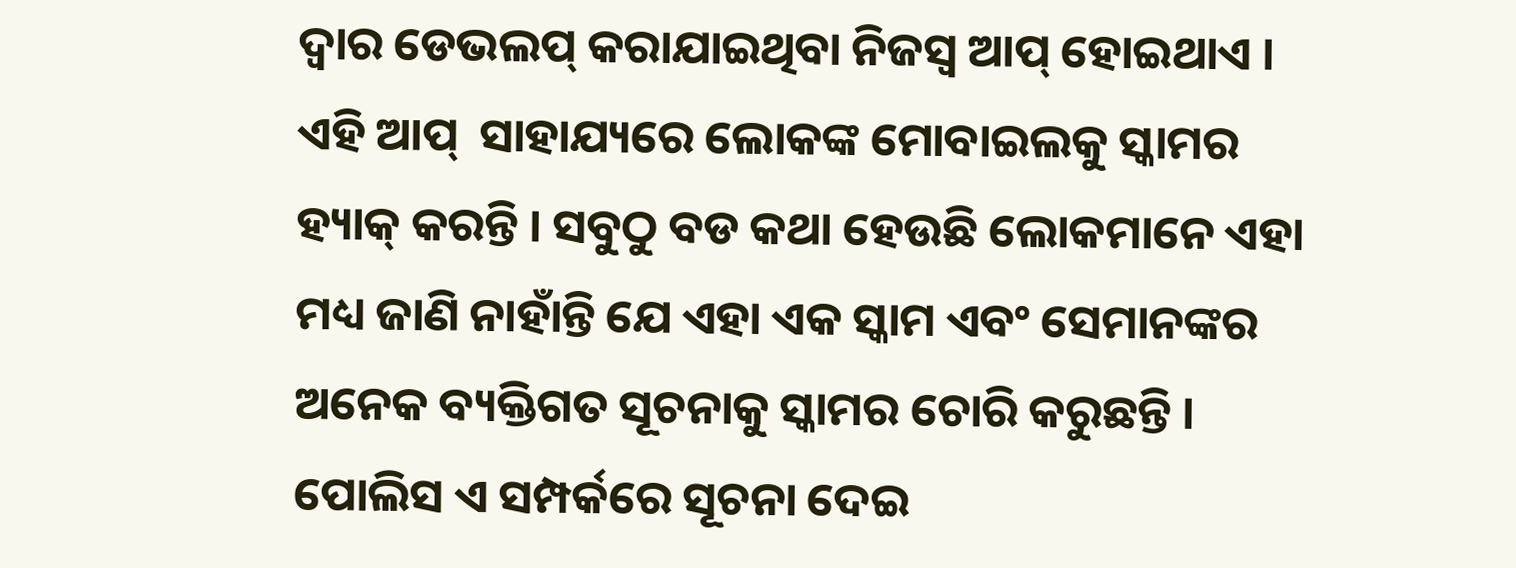ଦ୍ୱାର ଡେଭଲପ୍ କରାଯାଇଥିବା ନିଜସ୍ୱ ଆପ୍ ହୋଇଥାଏ । ଏହି ଆପ୍  ସାହାଯ୍ୟରେ ଲୋକଙ୍କ ମୋବାଇଲକୁ ସ୍କାମର ହ୍ୟାକ୍ କରନ୍ତି । ସବୁଠୁ ବଡ କଥା ହେଉଛି ଲୋକମାନେ ଏହା ମଧ୍ୟ ଜାଣି ନାହାଁନ୍ତି ଯେ ଏହା ଏକ ସ୍କାମ ଏବଂ ସେମାନଙ୍କର ଅନେକ ବ୍ୟକ୍ତିଗତ ସୂଚନାକୁ ସ୍କାମର ଚୋରି କରୁଛନ୍ତି ।  ପୋଲିସ ଏ ସମ୍ପର୍କରେ ସୂଚନା ଦେଇ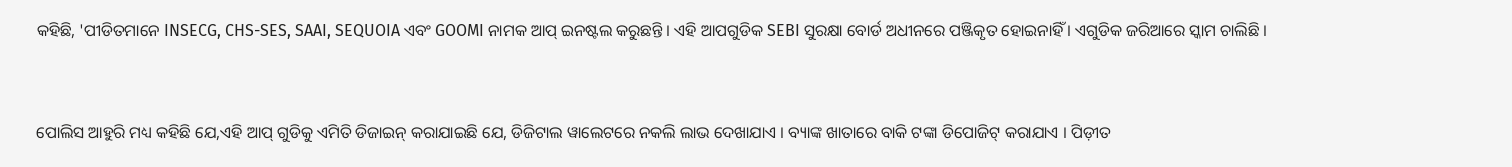କହିଛି, 'ପୀଡିତମାନେ INSECG, CHS-SES, SAAI, SEQUOIA ଏବଂ GOOMI ନାମକ ଆପ୍ ଇନଷ୍ଟଲ କରୁଛନ୍ତି । ଏହି ଆପଗୁଡିକ SEBI ସୁରକ୍ଷା ବୋର୍ଡ ଅଧୀନରେ ପଞ୍ଜିକୃତ ହୋଇନାହିଁ । ଏଗୁଡିକ ଜରିଆରେ ସ୍କାମ ଚାଲିଛି ।


ପୋଲିସ ଆହୁରି ମଧ୍ୟ କହିଛି ଯେ,ଏହି ଆପ୍ ଗୁଡିକୁ ଏମିତି ଡିଜାଇନ୍ କରାଯାଇଛି ଯେ, ଡିଜିଟାଲ ୱାଲେଟରେ ନକଲି ଲାଭ ଦେଖାଯାଏ । ବ୍ୟାଙ୍କ ଖାତାରେ ବାକି ଟଙ୍କା ଡିପୋଜିଟ୍ କରାଯାଏ । ପିଡ଼ୀତ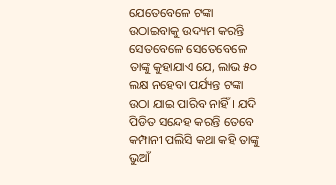ଯେତେବେଳେ ଟଙ୍କା ଉଠାଇବାକୁ ଉଦ୍ୟମ କରନ୍ତି ସେତବେଳେ ସେତେବେଳେ ତାଙ୍କୁ କୁହାଯାଏ ଯେ, ଲାଭ ୫୦ ଲକ୍ଷ ନହେବା ପର୍ଯ୍ୟନ୍ତ ଟଙ୍କା ଉଠା ଯାଇ ପାରିବ ନାହିଁ । ଯଦି ପିଡିତ ସନ୍ଦେହ କରନ୍ତି ତେବେ କମ୍ପାନୀ ପଲିସି କଥା କହି ତାଙ୍କୁ ଭୁଆଁ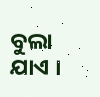ବୁଲା ଯାଏ ।